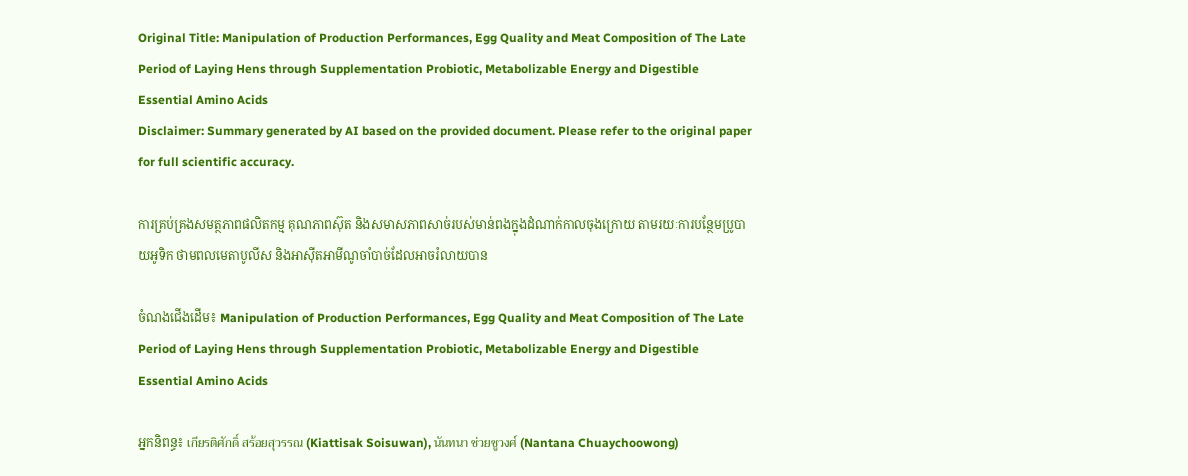Original Title: Manipulation of Production Performances, Egg Quality and Meat Composition of The Late Period of Laying Hens through Supplementation Probiotic, Metabolizable Energy and Digestible Essential Amino Acids
Disclaimer: Summary generated by AI based on the provided document. Please refer to the original paper for full scientific accuracy.

ការគ្រប់គ្រងសមត្ថភាពផលិតកម្ម គុណភាពស៊ុត និងសមាសភាពសាច់របស់មាន់ពងក្នុងដំណាក់កាលចុងក្រោយ តាមរយៈការបន្ថែមប្រូបាយអូទិក ថាមពលមេតាបូលីស និងអាស៊ីតអាមីណូចាំបាច់ដែលអាចរំលាយបាន

ចំណងជើងដើម៖ Manipulation of Production Performances, Egg Quality and Meat Composition of The Late Period of Laying Hens through Supplementation Probiotic, Metabolizable Energy and Digestible Essential Amino Acids

អ្នកនិពន្ធ៖ เกียรติศักดิ์ สร้อยสุวรรณ (Kiattisak Soisuwan), นันทนา ช่วยชูวงศ์ (Nantana Chuaychoowong)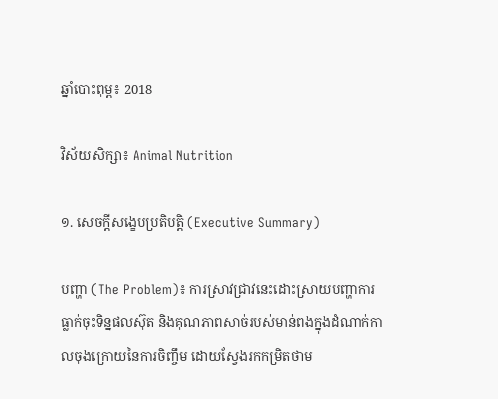ឆ្នាំបោះពុម្ព៖ 2018

វិស័យសិក្សា៖ Animal Nutrition

១. សេចក្តីសង្ខេបប្រតិបត្តិ (Executive Summary)

បញ្ហា (The Problem)៖ ការស្រាវជ្រាវនេះដោះស្រាយបញ្ហាការធ្លាក់ចុះទិន្នផលស៊ុត និងគុណភាពសាច់របស់មាន់ពងក្នុងដំណាក់កាលចុងក្រោយនៃការចិញ្ចឹម ដោយស្វែងរកកម្រិតថាម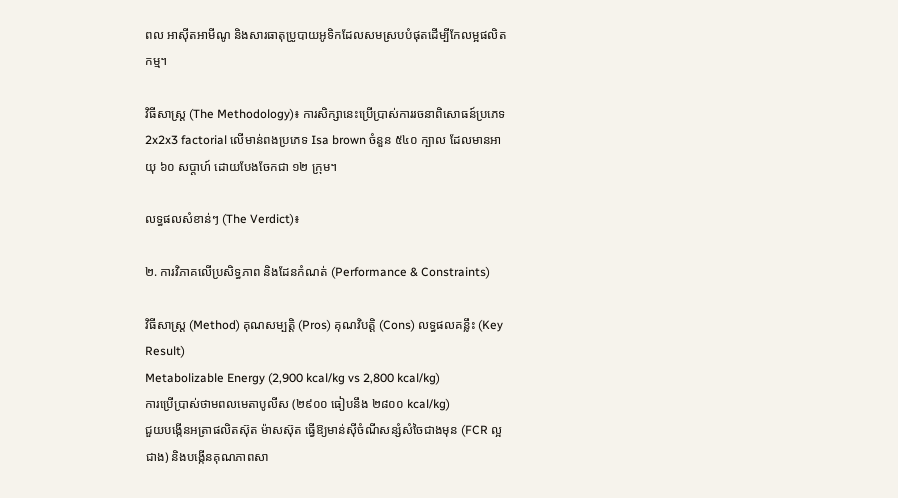ពល អាស៊ីតអាមីណូ និងសារធាតុប្រូបាយអូទិកដែលសមស្របបំផុតដើម្បីកែលម្អផលិតកម្ម។

វិធីសាស្ត្រ (The Methodology)៖ ការសិក្សានេះប្រើប្រាស់ការរចនាពិសោធន៍ប្រភេទ 2x2x3 factorial លើមាន់ពងប្រភេទ Isa brown ចំនួន ៥៤០ ក្បាល ដែលមានអាយុ ៦០ សប្តាហ៍ ដោយបែងចែកជា ១២ ក្រុម។

លទ្ធផលសំខាន់ៗ (The Verdict)៖

២. ការវិភាគលើប្រសិទ្ធភាព និងដែនកំណត់ (Performance & Constraints)

វិធីសាស្ត្រ (Method) គុណសម្បត្តិ (Pros) គុណវិបត្តិ (Cons) លទ្ធផលគន្លឹះ (Key Result)
Metabolizable Energy (2,900 kcal/kg vs 2,800 kcal/kg)
ការប្រើប្រាស់ថាមពលមេតាបូលីស (២៩០០ ធៀបនឹង ២៨០០ kcal/kg)
ជួយបង្កើនអត្រាផលិតស៊ុត ម៉ាសស៊ុត ធ្វើឱ្យមាន់ស៊ីចំណីសន្សំសំចៃជាងមុន (FCR ល្អជាង) និងបង្កើនគុណភាពសា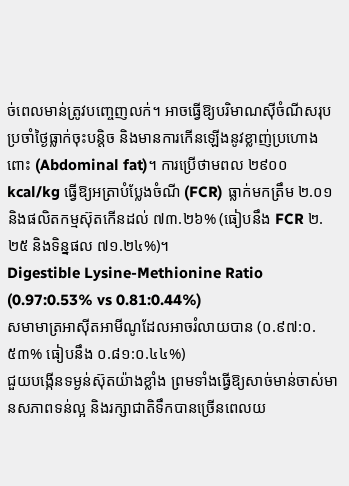ច់ពេលមាន់ត្រូវបញ្ចេញលក់។ អាចធ្វើឱ្យបរិមាណស៊ីចំណីសរុបប្រចាំថ្ងៃធ្លាក់ចុះបន្តិច និងមានការកើនឡើងនូវខ្លាញ់ប្រហោងពោះ (Abdominal fat)។ ការប្រើថាមពល ២៩០០ kcal/kg ធ្វើឱ្យអត្រាបំប្លែងចំណី (FCR) ធ្លាក់មកត្រឹម ២.០១ និងផលិតកម្មស៊ុតកើនដល់ ៧៣.២៦% (ធៀបនឹង FCR ២.២៥ និងទិន្នផល ៧១.២៤%)។
Digestible Lysine-Methionine Ratio (0.97:0.53% vs 0.81:0.44%)
សមាមាត្រអាស៊ីតអាមីណូដែលអាចរំលាយបាន (០.៩៧:០.៥៣% ធៀបនឹង ០.៨១:០.៤៤%)
ជួយបង្កើនទម្ងន់ស៊ុតយ៉ាងខ្លាំង ព្រមទាំងធ្វើឱ្យសាច់មាន់ចាស់មានសភាពទន់ល្អ និងរក្សាជាតិទឹកបានច្រើនពេលយ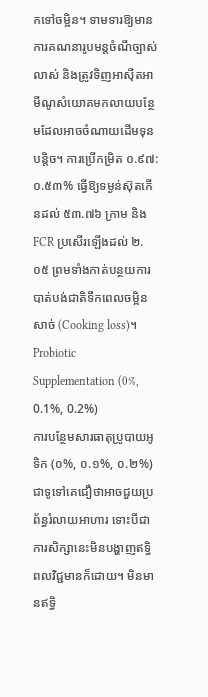កទៅចម្អិន។ ទាមទារឱ្យមានការគណនារូបមន្តចំណីច្បាស់លាស់ និងត្រូវទិញអាស៊ីតអាមីណូសំយោគមកលាយបន្ថែមដែលអាចចំណាយដើមទុនបន្តិច។ ការប្រើកម្រិត ០.៩៧:០.៥៣% ធ្វើឱ្យទម្ងន់ស៊ុតកើនដល់ ៥៣.៧៦ ក្រាម និង FCR ប្រសើរឡើងដល់ ២.០៥ ព្រមទាំងកាត់បន្ថយការបាត់បង់ជាតិទឹកពេលចម្អិនសាច់ (Cooking loss)។
Probiotic Supplementation (0%, 0.1%, 0.2%)
ការបន្ថែមសារធាតុប្រូបាយអូទិក (០%, ០.១%, ០.២%)
ជាទូទៅគេជឿថាអាចជួយប្រព័ន្ធរំលាយអាហារ ទោះបីជាការសិក្សានេះមិនបង្ហាញឥទ្ធិពលវិជ្ជមានក៏ដោយ។ មិនមានឥទ្ធិ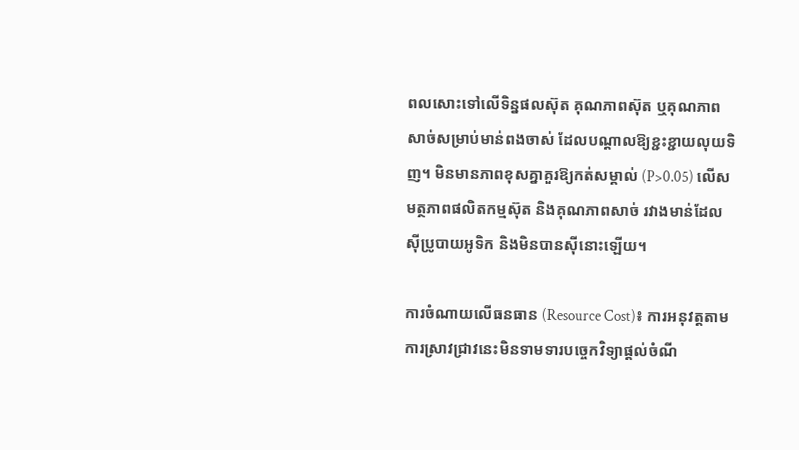ពលសោះទៅលើទិន្នផលស៊ុត គុណភាពស៊ុត ឬគុណភាពសាច់សម្រាប់មាន់ពងចាស់ ដែលបណ្តាលឱ្យខ្ជះខ្ជាយលុយទិញ។ មិនមានភាពខុសគ្នាគួរឱ្យកត់សម្គាល់ (P>0.05) លើសមត្ថភាពផលិតកម្មស៊ុត និងគុណភាពសាច់ រវាងមាន់ដែលស៊ីប្រូបាយអូទិក និងមិនបានស៊ីនោះឡើយ។

ការចំណាយលើធនធាន (Resource Cost)៖ ការអនុវត្តតាមការស្រាវជ្រាវនេះមិនទាមទារបច្ចេកវិទ្យាផ្តល់ចំណី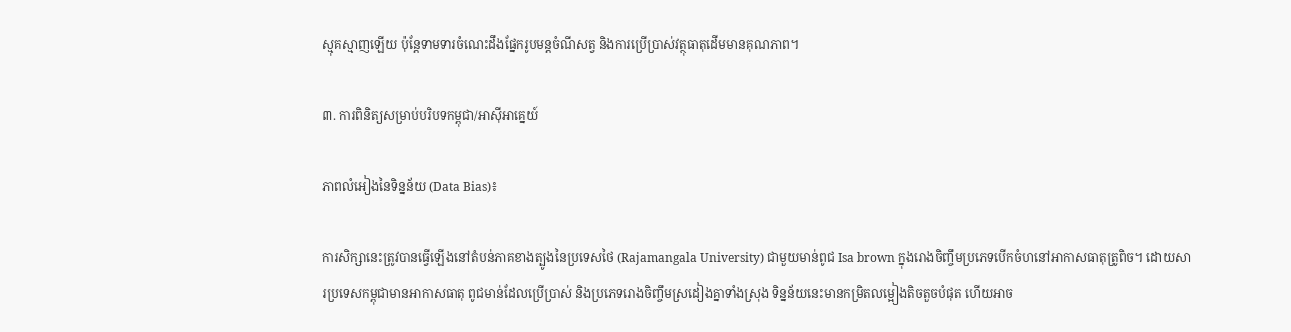ស្មុគស្មាញឡើយ ប៉ុន្តែទាមទារចំណេះដឹងផ្នែករូបមន្តចំណីសត្វ និងការប្រើប្រាស់វត្ថុធាតុដើមមានគុណភាព។

៣. ការពិនិត្យសម្រាប់បរិបទកម្ពុជា/អាស៊ីអាគ្នេយ៍

ភាពលំអៀងនៃទិន្នន័យ (Data Bias)៖

ការសិក្សានេះត្រូវបានធ្វើឡើងនៅតំបន់ភាគខាងត្បូងនៃប្រទេសថៃ (Rajamangala University) ជាមួយមាន់ពូជ Isa brown ក្នុងរោងចិញ្ចឹមប្រភេទបើកចំហនៅអាកាសធាតុត្រូពិច។ ដោយសារប្រទេសកម្ពុជាមានអាកាសធាតុ ពូជមាន់ដែលប្រើប្រាស់ និងប្រភេទរោងចិញ្ចឹមស្រដៀងគ្នាទាំងស្រុង ទិន្នន័យនេះមានកម្រិតលម្អៀងតិចតួចបំផុត ហើយអាច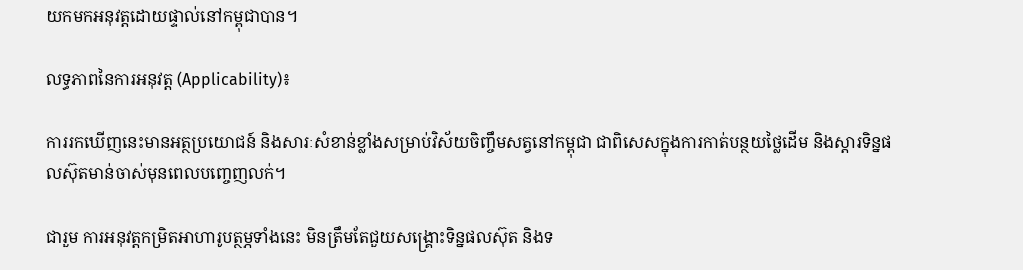យកមកអនុវត្តដោយផ្ទាល់នៅកម្ពុជាបាន។

លទ្ធភាពនៃការអនុវត្ត (Applicability)៖

ការរកឃើញនេះមានអត្ថប្រយោជន៍ និងសារៈសំខាន់ខ្លាំងសម្រាប់វិស័យចិញ្ចឹមសត្វនៅកម្ពុជា ជាពិសេសក្នុងការកាត់បន្ថយថ្លៃដើម និងស្តារទិន្នផលស៊ុតមាន់ចាស់មុនពេលបញ្ចេញលក់។

ជារួម ការអនុវត្តកម្រិតអាហារូបត្ថម្ភទាំងនេះ មិនត្រឹមតែជួយសង្គ្រោះទិន្នផលស៊ុត និងទ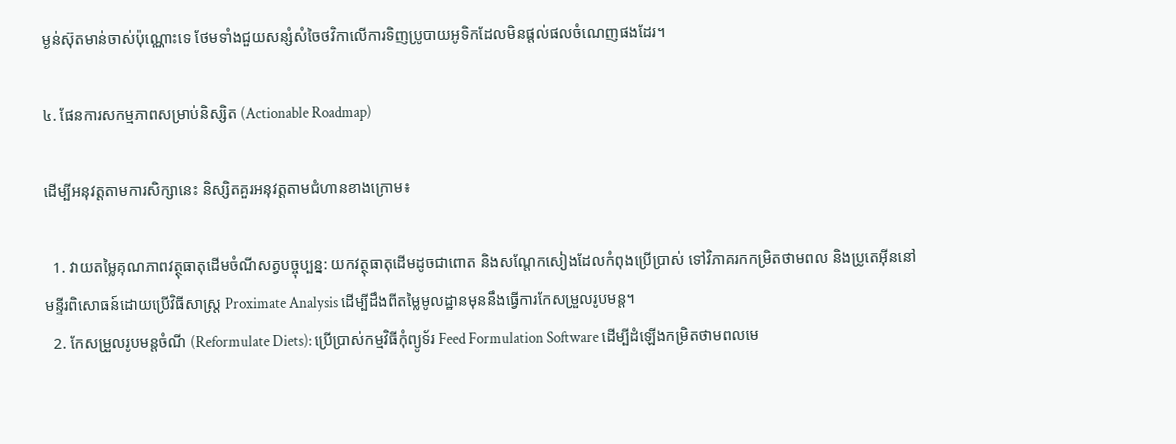ម្ងន់ស៊ុតមាន់ចាស់ប៉ុណ្ណោះទេ ថែមទាំងជួយសន្សំសំចៃថវិកាលើការទិញប្រូបាយអូទិកដែលមិនផ្តល់ផលចំណេញផងដែរ។

៤. ផែនការសកម្មភាពសម្រាប់និស្សិត (Actionable Roadmap)

ដើម្បីអនុវត្តតាមការសិក្សានេះ និស្សិតគួរអនុវត្តតាមជំហានខាងក្រោម៖

  1. វាយតម្លៃគុណភាពវត្ថុធាតុដើមចំណីសត្វបច្ចុប្បន្ន: យកវត្ថុធាតុដើមដូចជាពោត និងសណ្តែកសៀងដែលកំពុងប្រើប្រាស់ ទៅវិភាគរកកម្រិតថាមពល និងប្រូតេអ៊ីននៅមន្ទីរពិសោធន៍ដោយប្រើវិធីសាស្ត្រ Proximate Analysis ដើម្បីដឹងពីតម្លៃមូលដ្ឋានមុននឹងធ្វើការកែសម្រួលរូបមន្ត។
  2. កែសម្រួលរូបមន្តចំណី (Reformulate Diets): ប្រើប្រាស់កម្មវិធីកុំព្យូទ័រ Feed Formulation Software ដើម្បីដំឡើងកម្រិតថាមពលមេ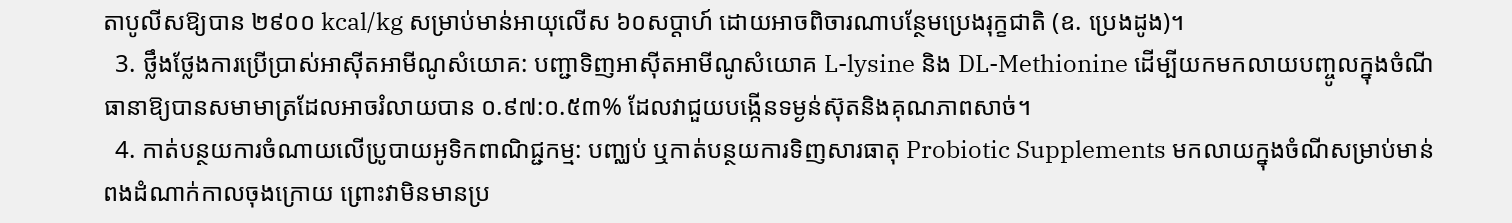តាបូលីសឱ្យបាន ២៩០០ kcal/kg សម្រាប់មាន់អាយុលើស ៦០សប្តាហ៍ ដោយអាចពិចារណាបន្ថែមប្រេងរុក្ខជាតិ (ឧ. ប្រេងដូង)។
  3. ថ្លឹងថ្លែងការប្រើប្រាស់អាស៊ីតអាមីណូសំយោគ: បញ្ជាទិញអាស៊ីតអាមីណូសំយោគ L-lysine និង DL-Methionine ដើម្បីយកមកលាយបញ្ចូលក្នុងចំណី ធានាឱ្យបានសមាមាត្រដែលអាចរំលាយបាន ០.៩៧:០.៥៣% ដែលវាជួយបង្កើនទម្ងន់ស៊ុតនិងគុណភាពសាច់។
  4. កាត់បន្ថយការចំណាយលើប្រូបាយអូទិកពាណិជ្ជកម្ម: បញ្ឈប់ ឬកាត់បន្ថយការទិញសារធាតុ Probiotic Supplements មកលាយក្នុងចំណីសម្រាប់មាន់ពងដំណាក់កាលចុងក្រោយ ព្រោះវាមិនមានប្រ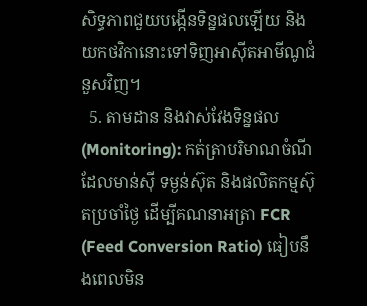សិទ្ធភាពជួយបង្កើនទិន្នផលឡើយ និងយកថវិកានោះទៅទិញអាស៊ីតអាមីណូជំនួសវិញ។
  5. តាមដាន និងវាស់វែងទិន្នផល (Monitoring): កត់ត្រាបរិមាណចំណីដែលមាន់ស៊ី ទម្ងន់ស៊ុត និងផលិតកម្មស៊ុតប្រចាំថ្ងៃ ដើម្បីគណនាអត្រា FCR (Feed Conversion Ratio) ធៀបនឹងពេលមិន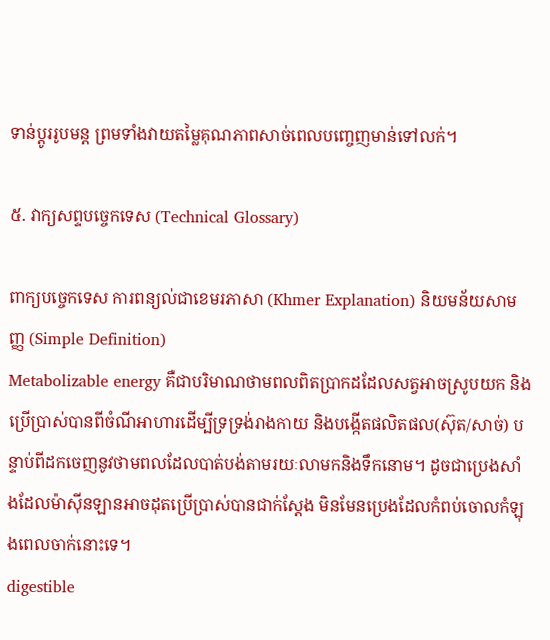ទាន់ប្តូររូបមន្ត ព្រមទាំងវាយតម្លៃគុណភាពសាច់ពេលបញ្ចេញមាន់ទៅលក់។

៥. វាក្យសព្ទបច្ចេកទេស (Technical Glossary)

ពាក្យបច្ចេកទេស ការពន្យល់ជាខេមរភាសា (Khmer Explanation) និយមន័យសាមញ្ញ (Simple Definition)
Metabolizable energy គឺជាបរិមាណថាមពលពិតប្រាកដដែលសត្វអាចស្រូបយក និងប្រើប្រាស់បានពីចំណីអាហារដើម្បីទ្រទ្រង់រាងកាយ និងបង្កើតផលិតផល(ស៊ុត/សាច់) បន្ទាប់ពីដកចេញនូវថាមពលដែលបាត់បង់តាមរយៈលាមកនិងទឹកនោម។ ដូចជាប្រេងសាំងដែលម៉ាស៊ីនឡានអាចដុតប្រើប្រាស់បានជាក់ស្តែង មិនមែនប្រេងដែលកំពប់ចោលកំឡុងពេលចាក់នោះទេ។
digestible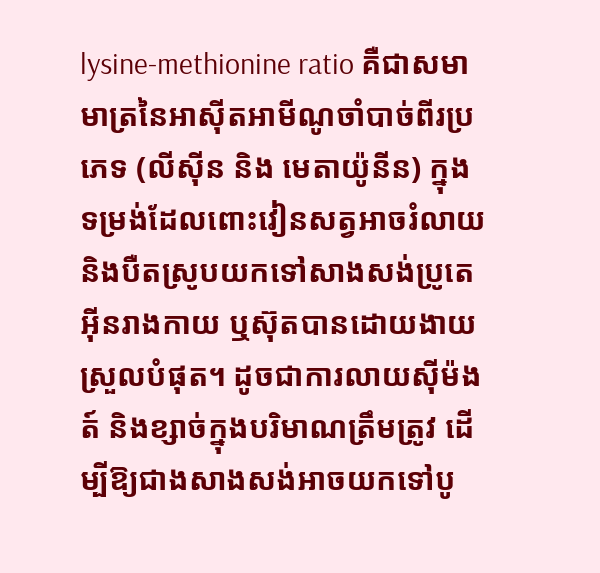lysine-methionine ratio គឺជាសមាមាត្រនៃអាស៊ីតអាមីណូចាំបាច់ពីរប្រភេទ (លីស៊ីន និង មេតាយ៉ូនីន) ក្នុងទម្រង់ដែលពោះវៀនសត្វអាចរំលាយ និងបឺតស្រូបយកទៅសាងសង់ប្រូតេអ៊ីនរាងកាយ ឬស៊ុតបានដោយងាយស្រួលបំផុត។ ដូចជាការលាយស៊ីម៉ងត៍ និងខ្សាច់ក្នុងបរិមាណត្រឹមត្រូវ ដើម្បីឱ្យជាងសាងសង់អាចយកទៅបូ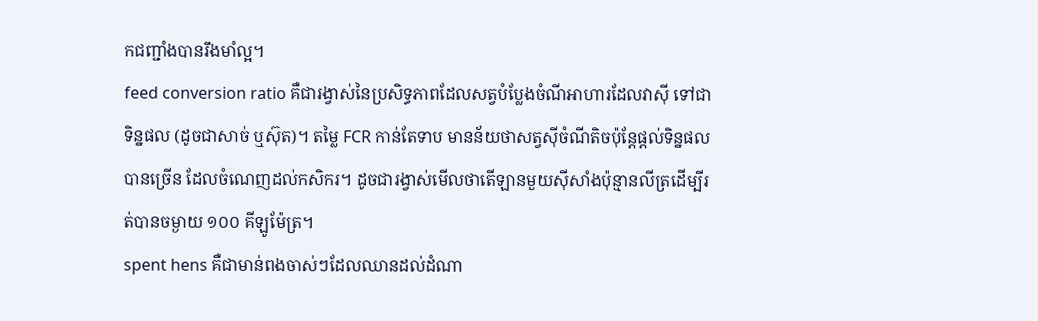កជញ្ជាំងបានរឹងមាំល្អ។
feed conversion ratio គឺជារង្វាស់នៃប្រសិទ្ធភាពដែលសត្វបំប្លែងចំណីអាហារដែលវាស៊ី ទៅជាទិន្នផល (ដូចជាសាច់ ឬស៊ុត)។ តម្លៃ FCR កាន់តែទាប មានន័យថាសត្វស៊ីចំណីតិចប៉ុន្តែផ្តល់ទិន្នផលបានច្រើន ដែលចំណេញដល់កសិករ។ ដូចជារង្វាស់មើលថាតើឡានមួយស៊ីសាំងប៉ុន្មានលីត្រដើម្បីរត់បានចម្ងាយ ១០០ គីឡូម៉ែត្រ។
spent hens គឺជាមាន់ពងចាស់ៗដែលឈានដល់ដំណា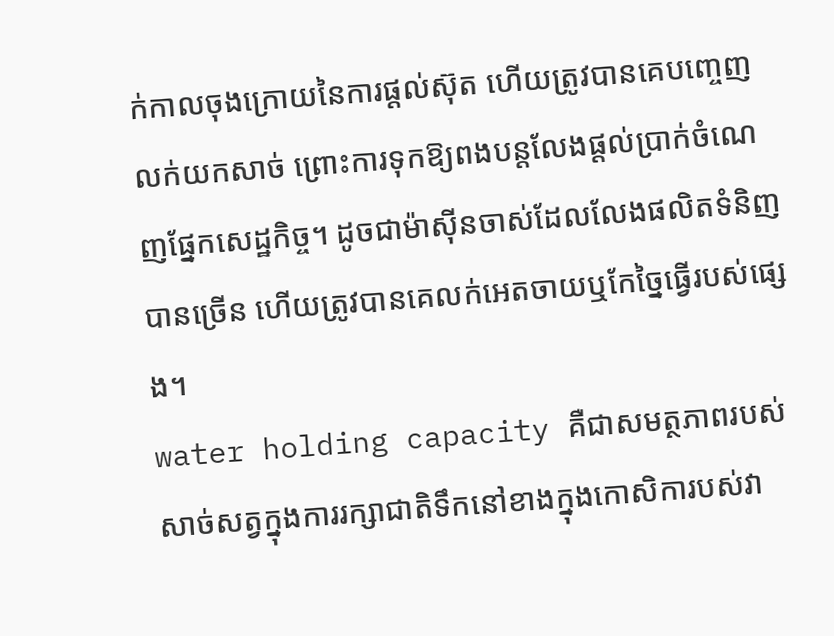ក់កាលចុងក្រោយនៃការផ្តល់ស៊ុត ហើយត្រូវបានគេបញ្ចេញលក់យកសាច់ ព្រោះការទុកឱ្យពងបន្តលែងផ្តល់ប្រាក់ចំណេញផ្នែកសេដ្ឋកិច្ច។ ដូចជាម៉ាស៊ីនចាស់ដែលលែងផលិតទំនិញបានច្រើន ហើយត្រូវបានគេលក់អេតចាយឬកែច្នៃធ្វើរបស់ផ្សេង។
water holding capacity គឺជាសមត្ថភាពរបស់សាច់សត្វក្នុងការរក្សាជាតិទឹកនៅខាងក្នុងកោសិការបស់វា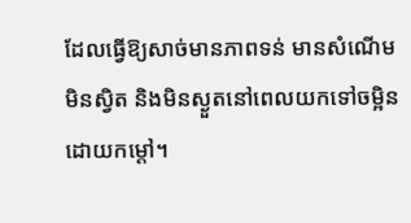ដែលធ្វើឱ្យសាច់មានភាពទន់ មានសំណើម មិនស្វិត និងមិនស្ងួតនៅពេលយកទៅចម្អិនដោយកម្តៅ។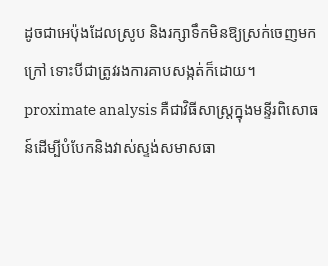ដូចជាអេប៉ុងដែលស្រូប និងរក្សាទឹកមិនឱ្យស្រក់ចេញមកក្រៅ ទោះបីជាត្រូវរងការគាបសង្កត់ក៏ដោយ។
proximate analysis គឺជាវិធីសាស្ត្រក្នុងមន្ទីរពិសោធន៍ដើម្បីបំបែកនិងវាស់ស្ទង់សមាសធា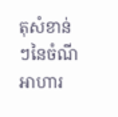តុសំខាន់ៗនៃចំណីអាហារ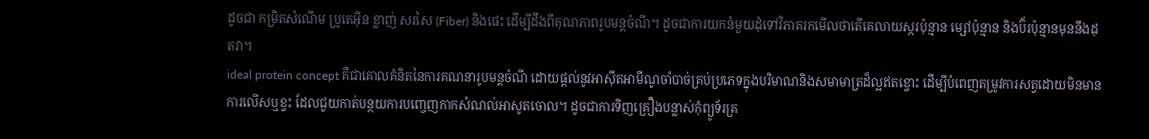ដូចជា កម្រិតសំណើម ប្រូតេអ៊ីន ខ្លាញ់ សរសៃ (Fiber) និងផេះ ដើម្បីដឹងពីគុណភាពរូបមន្តចំណី។ ដូចជាការយកនំមួយដុំទៅវិភាគរកមើលថាតើគេលាយស្ករប៉ុន្មាន ម្សៅប៉ុន្មាន និងប៊័រប៉ុន្មានមុននឹងដុតវា។
ideal protein concept គឺជាគោលគំនិតនៃការគណនារូបមន្តចំណី ដោយផ្តល់នូវអាស៊ីតអាមីណូចាំបាច់គ្រប់ប្រភេទក្នុងបរិមាណនិងសមាមាត្រដ៏ល្អឥតខ្ចោះ ដើម្បីបំពេញតម្រូវការសត្វដោយមិនមានការលើសឬខ្វះ ដែលជួយកាត់បន្ថយការបញ្ចេញកាកសំណល់អាសូតចោល។ ដូចជាការទិញគ្រឿងបន្លាស់កុំព្យូទ័រគ្រ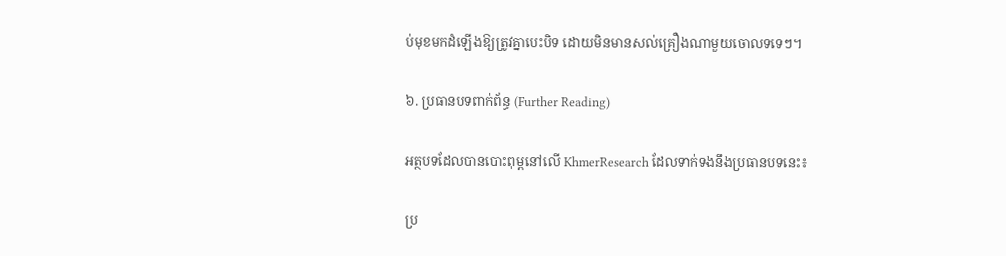ប់មុខមកដំឡើងឱ្យត្រូវគ្នាបេះបិទ ដោយមិនមានសល់គ្រឿងណាមួយចោលទទេៗ។

៦. ប្រធានបទពាក់ព័ន្ធ (Further Reading)

អត្ថបទដែលបានបោះពុម្ពនៅលើ KhmerResearch ដែលទាក់ទងនឹងប្រធានបទនេះ៖

ប្រ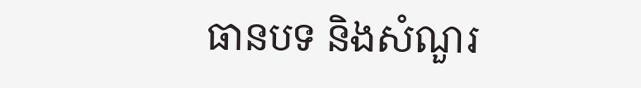ធានបទ និងសំណួរ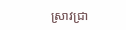ស្រាវជ្រា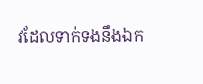វដែលទាក់ទងនឹងឯក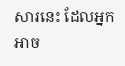សារនេះ ដែលអ្នកអាច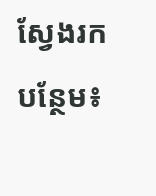ស្វែងរកបន្ថែម៖